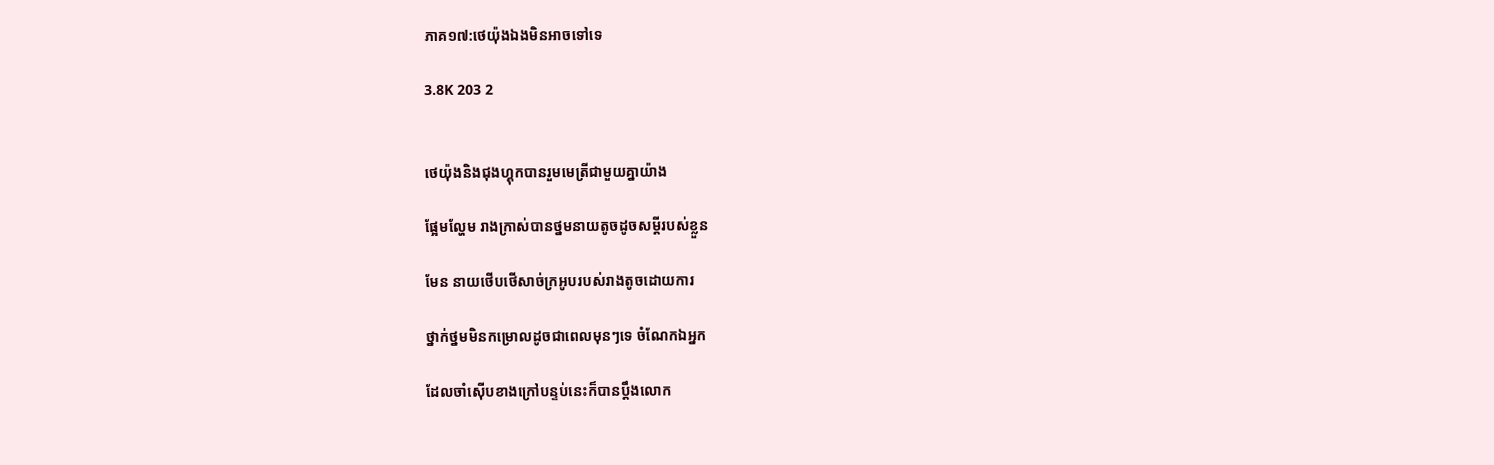ភាគ១៧:ថេយ៉ុងឯងមិនអាចទៅទេ

3.8K 203 2


ថេយ៉ុងនិងជុងហ្គុកបានរួមមេត្រីជាមួយគ្នាយ៉ាង

ផ្អែមល្ហែម រាងក្រាស់បានថ្នមនាយតូចដូចសម្ដីរបស់ខ្លួន

មែន នាយថើបថើសាច់ក្រអូបរបស់រាងតូចដោយការ

ថ្នាក់ថ្នមមិនកម្រោលដូចជាពេលមុនៗទេ ចំណែកឯអ្នក

ដែលចាំស៊ើបខាងក្រៅបន្ទប់នេះក៏បានប្ដឹងលោក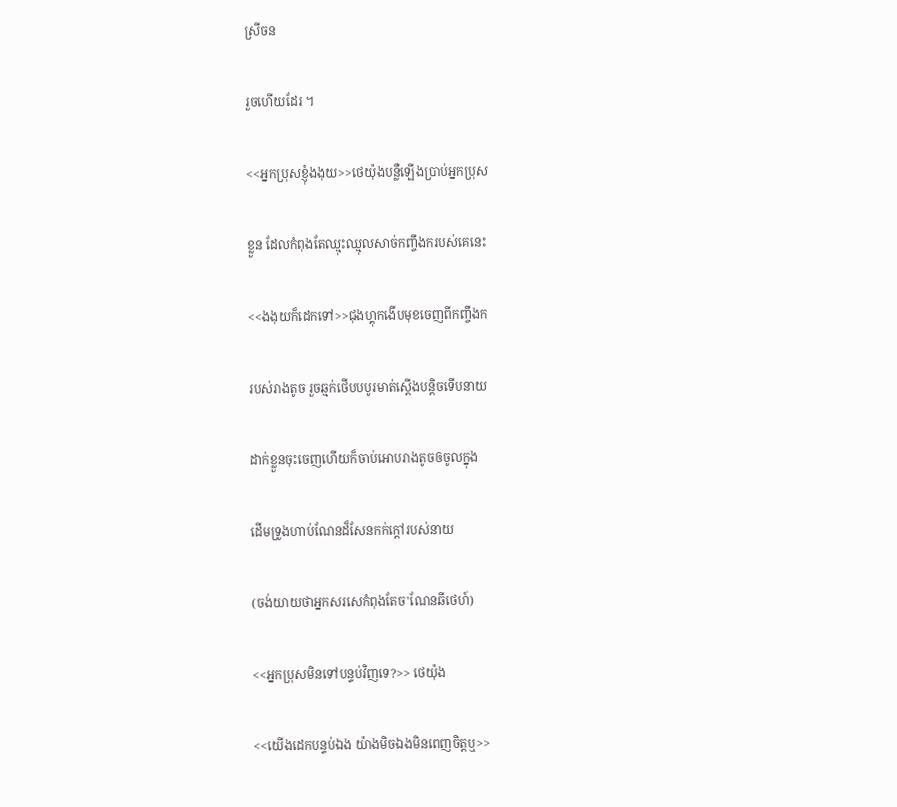ស្រីចន

រួចហើយដែរ ។

<<អ្នកប្រុសខ្ញុំងងុយ>>ថេយ៉ុងបន្លឺឡើងប្រាប់អ្នកប្រុស

ខ្លួន ដែលកំពុងតែឈ្មុះឈ្មុលសាច់កញ្ចឹងករបស់គេនេះ

<<ងងុយក៏ដេកទៅ>>ជុងហ្គុកងើបមុខចេញពីកញ្ចឹងក

របស់រាងតូច រួចឆ្មក់ថើបបបូរមាត់ស្ដើងបន្តិចទើបនាយ

ដាក់ខ្លួនចុះចេញហើយក៏ចាប់អោបរាងតូចឲចូលក្នុង

ដើមទ្រូងហាប់ណែនដ៏សែនកក់ក្ដៅរបស់នាយ

(ចង់យាយថាអ្នកសរសេកំពុងតែច'ណែនឆីថេហ៍)

<<អ្នកប្រុសមិនទៅបន្ទប់វិញទេ?>> ថេយ៉ុង

<<យើងដេកបន្ទប់ឯង យ៉ាងមិចឯងមិនពេញចិត្តឬ>>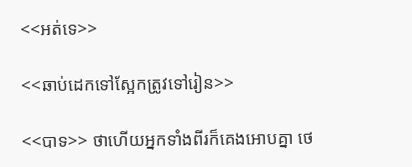<<អត់ទេ>>

<<ឆាប់ដេកទៅស្អែកត្រូវទៅរៀន>>

<<បាទ>> ថាហើយអ្នកទាំងពីរក៏គេងអោបគ្នា ថេ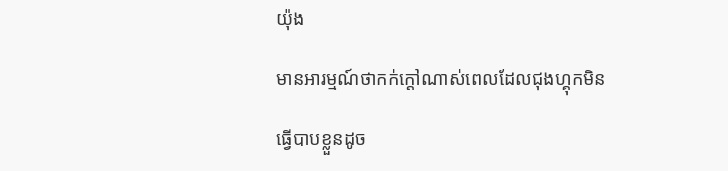យ៉ុង

មានអារម្មណ៍ថាកក់ក្ដៅណាស់ពេលដែលជុងហ្គុកមិន

ធ្វើបាបខ្លួនដូច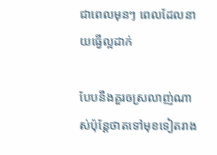ជាពេលមុនៗ ពេលដែលនាយធ្វើល្អដាក់

បែបនឹងគួរឲស្រលាញ់ណាស់ប៉ុន្តែថាតទៅមុខទៀតរាង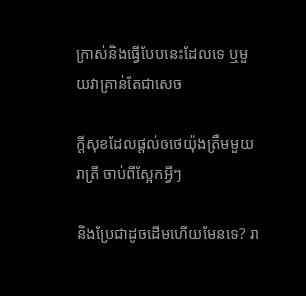ក្រាស់និងធ្វើបែបនេះដែលទេ ឬមួយវាគ្រាន់តែជាសេច

ក្ដីសុខដែលផ្ដល់ឲថេយ៉ុងត្រឹមមួយរាត្រី ចាប់ពីស្អែកអ្វីៗ

និងប្រែជាដូចដើមហើយមែនទេ? រា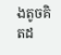ងតូចគិតដ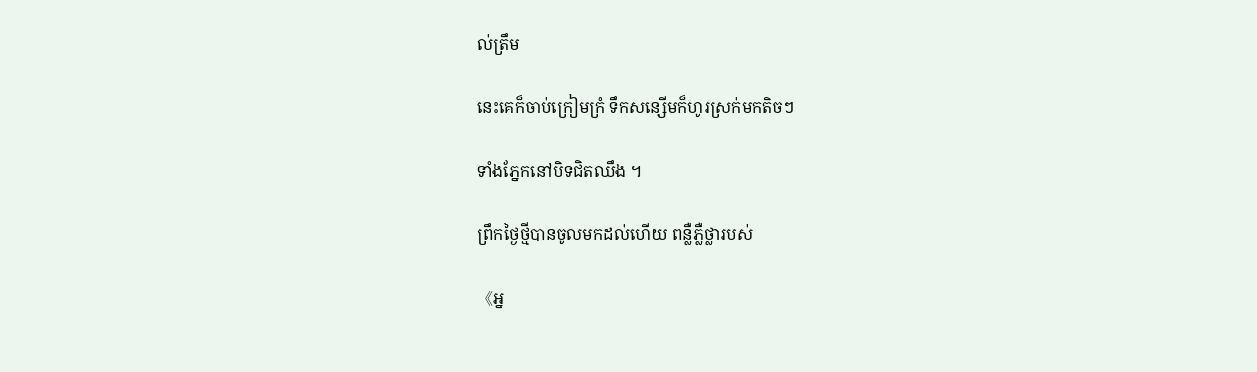ល់ត្រឹម

នេះគេក៏ចាប់ក្រៀមក្រំ ទឹកសន្សើមក៏ហូរស្រក់មកតិចៗ

ទាំងភ្នែកនៅបិទជិតឈឹង ។

ព្រឹកថ្ងៃថ្មីបានចូលមកដល់ហើយ ពន្លឺភ្លឺថ្លារបស់

《អ្ន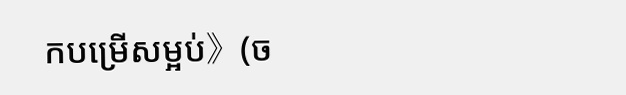កបម្រើសម្អប់》(ច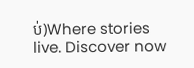ប់)Where stories live. Discover now